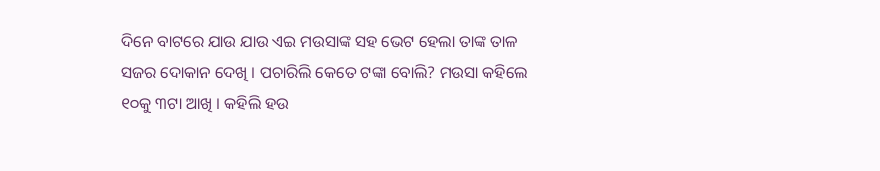ଦିନେ ବାଟରେ ଯାଉ ଯାଉ ଏଇ ମଉସାଙ୍କ ସହ ଭେଟ ହେଲା ତାଙ୍କ ତାଳ ସଜର ଦୋକାନ ଦେଖି । ପଚାରିଲି କେତେ ଟଙ୍କା ବୋଲି? ମଉସା କହିଲେ ୧୦କୁ ୩ଟା ଆଖି । କହିଲି ହଉ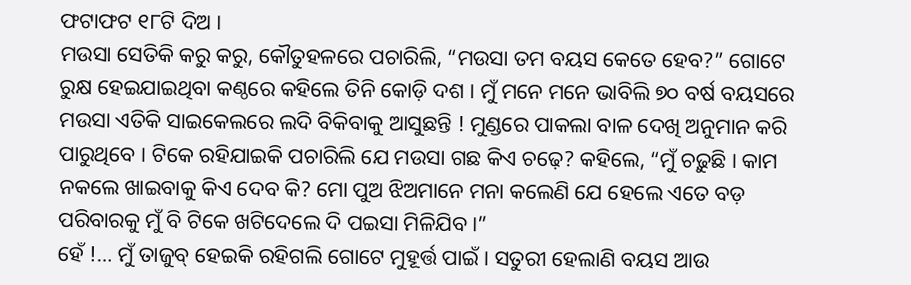ଫଟାଫଟ ୧୮ଟି ଦିଅ ।
ମଉସା ସେତିକି କରୁ କରୁ, କୌତୁହଳରେ ପଚାରିଲି, “ମଉସା ତମ ବୟସ କେତେ ହେବ?” ଗୋଟେ ରୁକ୍ଷ ହେଇଯାଇଥିବା କଣ୍ଠରେ କହିଲେ ତିନି କୋଡ଼ି ଦଶ । ମୁଁ ମନେ ମନେ ଭାବିଲି ୭୦ ବର୍ଷ ବୟସରେ ମଉସା ଏତିକି ସାଇକେଲରେ ଲଦି ବିକିବାକୁ ଆସୁଛନ୍ତି ! ମୁଣ୍ଡରେ ପାକଲା ବାଳ ଦେଖି ଅନୁମାନ କରି ପାରୁଥିବେ । ଟିକେ ରହିଯାଇକି ପଚାରିଲି ଯେ ମଉସା ଗଛ କିଏ ଚଢ଼େ? କହିଲେ, “ମୁଁ ଚଢ଼ୁଛି । କାମ ନକଲେ ଖାଇବାକୁ କିଏ ଦେବ କି? ମୋ ପୁଅ ଝିଅମାନେ ମନା କଲେଣି ଯେ ହେଲେ ଏତେ ବଡ଼ ପରିବାରକୁ ମୁଁ ବି ଟିକେ ଖଟିଦେଲେ ଦି ପଇସା ମିଳିଯିବ ।”
ହେଁ !… ମୁଁ ତାଜୁବ୍ ହେଇକି ରହିଗଲି ଗୋଟେ ମୁହୂର୍ତ୍ତ ପାଇଁ । ସତୁରୀ ହେଲାଣି ବୟସ ଆଉ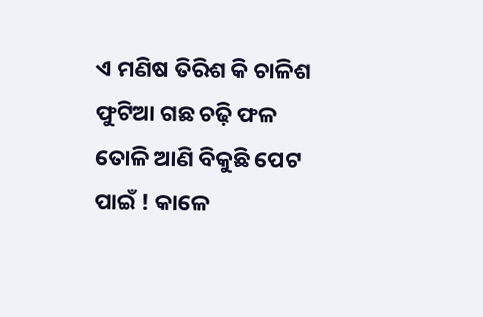ଏ ମଣିଷ ତିରିଶ କି ଚାଳିଶ ଫୁଟିଆ ଗଛ ଚଢ଼ି ଫଳ ତୋଳି ଆଣି ବିକୁଛି ପେଟ ପାଇଁ ! କାଳେ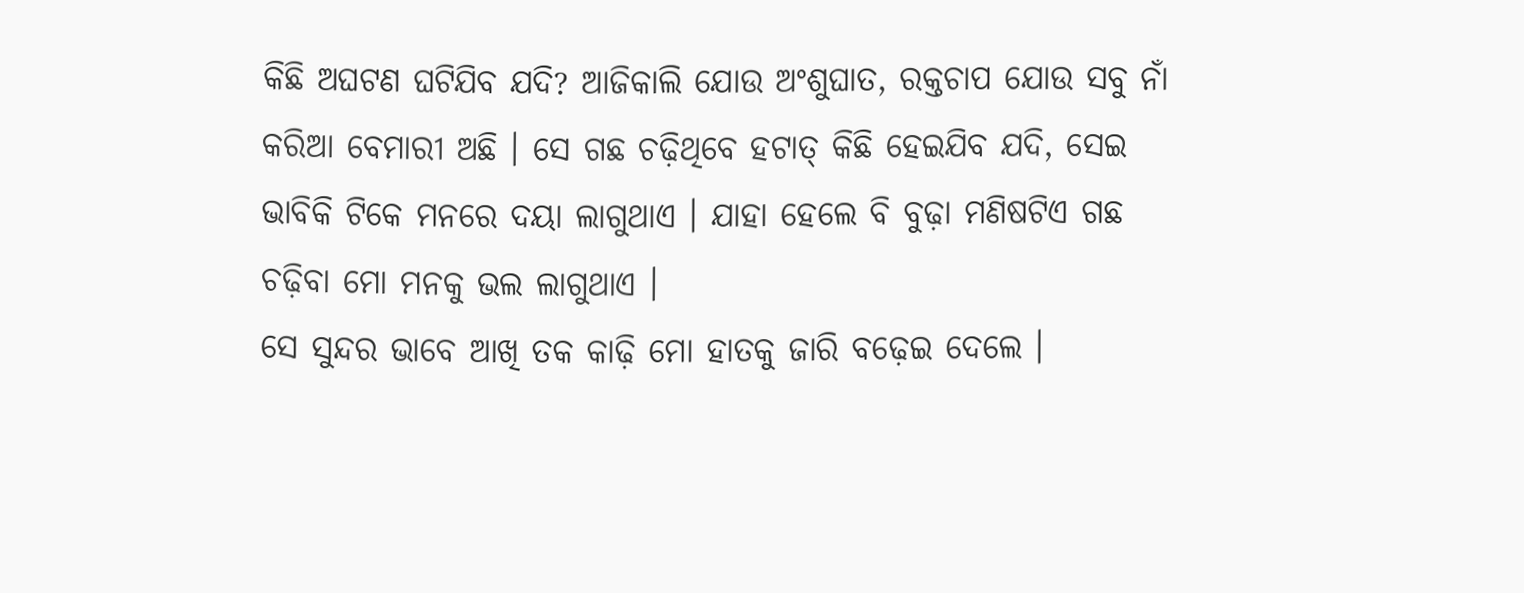କିଛି ଅଘଟଣ ଘଟିଯିବ ଯଦି? ଆଜିକାଲି ଯୋଉ ଅଂଶୁଘାତ, ରକ୍ତଚାପ ଯୋଉ ସବୁ ନାଁ କରିଆ ବେମାରୀ ଅଛି । ସେ ଗଛ ଚଢ଼ିଥିବେ ହଟାତ୍ କିଛି ହେଇଯିବ ଯଦି, ସେଇ ଭାବିକି ଟିକେ ମନରେ ଦୟା ଲାଗୁଥାଏ । ଯାହା ହେଲେ ବି ବୁଢ଼ା ମଣିଷଟିଏ ଗଛ ଚଢ଼ିବା ମୋ ମନକୁ ଭଲ ଲାଗୁଥାଏ ।
ସେ ସୁନ୍ଦର ଭାବେ ଆଖି ତକ କାଢ଼ି ମୋ ହାତକୁ ଜାରି ବଢ଼େଇ ଦେଲେ ।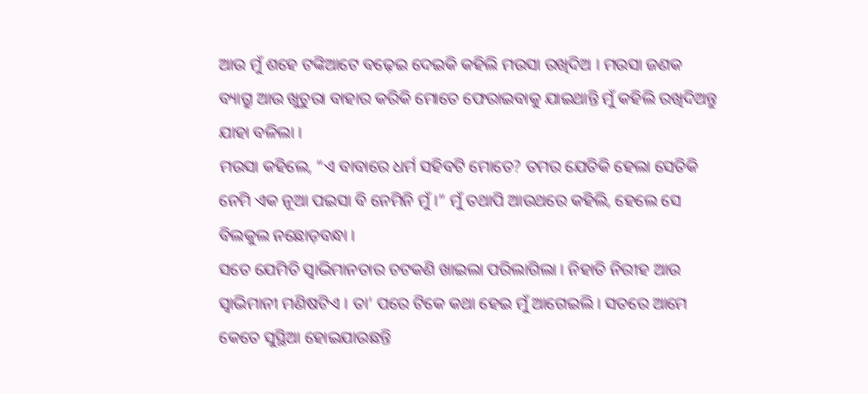ଆଉ ମୁଁ ଶହେ ଟଙ୍କିଆଟେ ବଢ଼େଇ ଦେଇକି କହିଲି ମଉସା ରଖିଦିଅ । ମଉସା ଜଣକ ବ୍ୟାଗ୍ରୁ ଆଉ ଖୁଚୁରା ବାହାର କରିକି ମୋତେ ଫେରାଇବାକୁ ଯାଇଥାନ୍ତି ମୁଁ କହିଲି ରଖିଦିଅନ୍ତୁ ଯାହା ବଳିଲା ।
ମଉସା କହିଲେ, “ଏ ବାବାରେ ଧର୍ମ ସହିବଟି ମୋତେ? ତମର ଯେତିକି ହେଲା ସେତିକି ନେମି ଏକ ନୂଆ ପଇସା ବି ନେମିନି ମୁଁ ।” ମୁଁ ତଥାପି ଆଉଥରେ କହିଲି, ହେଲେ ସେ ବିଲକୁଲ ନଛୋଡ଼ବନ୍ଧା ।
ସତେ ଯେମିତି ସ୍ୱାଭିମାନତାର ଚଟକଣି ଖାଇଲା ପରିଲାଗିଲା । ନିହାତି ନିରୀହ ଆଉ ସ୍ଵାଭିମାନୀ ମଣିଷଟିଏ । ତା’ ପରେ ଟିକେ କଥା ହେଇ ମୁଁ ଆଗେଇଲି । ସତରେ ଆମେ କେତେ ସୁସ୍ଥିଆ ହୋଇଯାଉଛନ୍ତି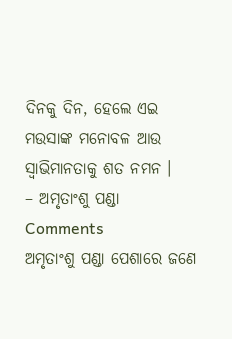ଦିନକୁ ଦିନ, ହେଲେ ଏଇ ମଉସାଙ୍କ ମନୋବଳ ଆଉ ସ୍ୱାଭିମାନତାକୁ ଶତ ନମନ ।
– ଅମୃତାଂଶୁ ପଣ୍ଡା
Comments
ଅମୃତାଂଶୁ ପଣ୍ଡା ପେଶାରେ ଜଣେ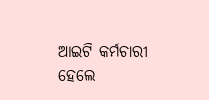ଆଇଟି କର୍ମଚାରୀ ହେଲେ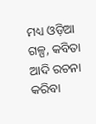ମଧ୍ୟ ଓଡ଼ିଆ ଗଳ୍ପ, କବିତା ଆଦି ରଚନା କରିବା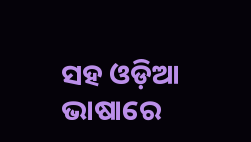ସହ ଓଡ଼ିଆ ଭାଷାରେ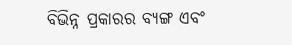ବିଭିନ୍ନ ପ୍ରକାରର ବ୍ୟଙ୍ଗ ଏବଂ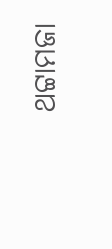ଥଟ୍ଟାମଜା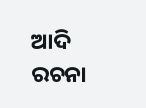ଆଦି ରଚନା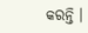କରନ୍ତି ।